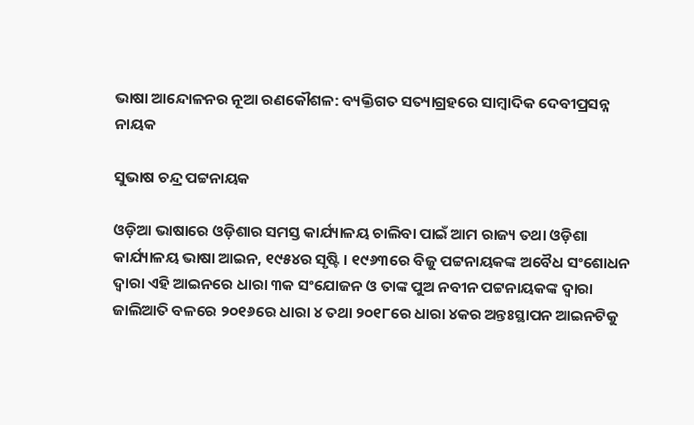ଭାଷା ଆନ୍ଦୋଳନର ନୂଆ ରଣକୌଶଳ: ବ୍ୟକ୍ତିଗତ ସତ୍ୟାଗ୍ରହରେ ସାମ୍ବାଦିକ ଦେବୀପ୍ରସନ୍ନ ନାୟକ

ସୁଭାଷ ଚନ୍ଦ୍ର ପଟ୍ଟନାୟକ

ଓଡ଼ିଆ ଭାଷାରେ ଓଡ଼ିଶାର ସମସ୍ତ କାର୍ଯ୍ୟାଳୟ ଚାଲିବା ପାଇଁ ଆମ ରାଜ୍ୟ ତଥା ଓଡ଼ିଶା କାର୍ଯ୍ୟାଳୟ ଭାଷା ଆଇନ, ୧୯୫୪ର ସୃଷ୍ଟି । ୧୯୬୩ରେ ବିଜୁ ପଟ୍ଟନାୟକଙ୍କ ଅବୈଧ ସଂଶୋଧନ ଦ୍ଵାରା ଏହି ଆଇନରେ ଧାରା ୩କ ସଂଯୋଜନ ଓ ତାଙ୍କ ପୁଅ ନବୀନ ପଟ୍ଟନାୟକଙ୍କ ଦ୍ଵାରା ଜାଲିଆତି ବଳରେ ୨୦୧୬ରେ ଧାରା ୪ ତଥା ୨୦୧୮ରେ ଧାରା ୪କର ଅନ୍ତଃସ୍ଥାପନ ଆଇନଟିକୁ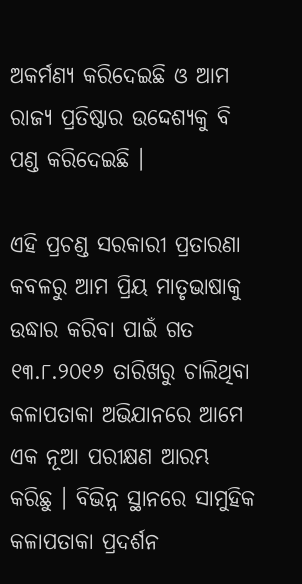ଅକର୍ମଣ୍ୟ କରିଦେଇଛି ଓ ଆମ ରାଜ୍ୟ ପ୍ରତିଷ୍ଠାର ଉଦ୍ଦେଶ୍ୟକୁ ବି ପଣ୍ଡ କରିଦେଇଛି ।

ଏହି ପ୍ରଚଣ୍ଡ ସରକାରୀ ପ୍ରତାରଣା କବଳରୁ ଆମ ପ୍ରିୟ ମାତୃଭାଷାକୁ ଉଦ୍ଧାର କରିବା ପାଇଁ ଗତ ୧୩.୮.୨୦୧୬ ତାରିଖରୁ ଚାଲିଥିବା କଳାପତାକା ଅଭିଯାନରେ ଆମେ ଏକ ନୂଆ ପରୀକ୍ଷଣ ଆରମ୍ଭ କରିଛୁ । ବିଭିନ୍ନ ସ୍ଥାନରେ ସାମୁହିକ କଳାପତାକା ପ୍ରଦର୍ଶନ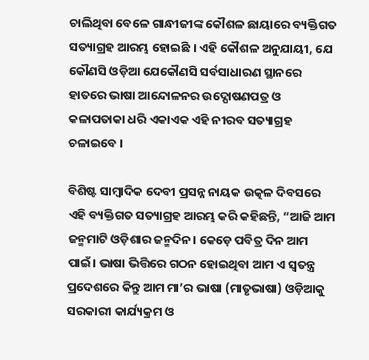ଚାଲିଥିବା ବେଳେ ଗାନ୍ଧୀଜୀଙ୍କ କୌଶଳ ଛାୟାରେ ବ୍ୟକ୍ତିଗତ ସତ୍ୟାଗ୍ରହ ଆରମ୍ଭ ହୋଇଛି । ଏହି କୌଶଳ ଅନୁଯାୟୀ, ଯେ କୌଣସି ଓଡ଼ିଆ ଯେକୌଣସି ସର୍ବସାଧାରଣ ସ୍ଥାନରେ ହାତରେ ଭାଷା ଆନ୍ଦୋଳନର ଉଦ୍ଘୋଷଣପତ୍ର ଓ କଳାପତାକା ଧରି ଏକାଏକ ଏହି ନୀରବ ସତ୍ୟାଗ୍ରହ ଚଳାଇବେ ।

ବିଶିଷ୍ଟ ସାମ୍ବାଦିକ ଦେବୀ ପ୍ରସନ୍ନ ନାୟକ ଉତ୍କଳ ଦିବସରେ ଏହି ବ୍ୟକ୍ତିଗତ ସତ୍ୟାଗ୍ରହ ଆରମ୍ଭ କରି କହିଛନ୍ତି, “ଆଜି ଆମ ଜନ୍ମମାଟି ଓଡ଼ିଶାର ଜନ୍ମଦିନ। କେଡ଼େ ପବିତ୍ର ଦିନ ଆମ ପାଇଁ। ଭାଷା ଭିତ୍ତିରେ ଗଠନ ହୋଇଥିବା ଆମ ଏ ସ୍ଵତନ୍ତ୍ର ପ୍ରଦେଶରେ କିନ୍ତୁ ଆମ ମା’ର ଭାଷା (ମାତୃଭାଷା) ଓଡ଼ିଆକୁ ସରକାରୀ କାର୍ଯ୍ୟକ୍ରମ ଓ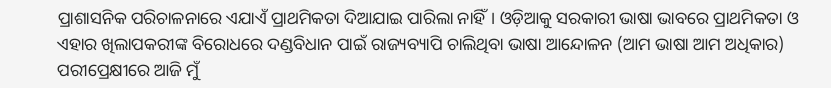ପ୍ରାଶାସନିକ ପରିଚାଳନାରେ ଏଯାଏଁ ପ୍ରାଥମିକତା ଦିଆଯାଇ ପାରିଲା ନାହିଁ। ଓଡ଼ିଆକୁ ସରକାରୀ ଭାଷା ଭାବରେ ପ୍ରାଥମିକତା ଓ ଏହାର ଖିଲାପକରୀଙ୍କ ବିରୋଧରେ ଦଣ୍ଡବିଧାନ ପାଇଁ ରାଜ୍ୟବ୍ୟାପି ଚାଲିଥିବା ଭାଷା ଆନ୍ଦୋଳନ (ଆମ ଭାଷା ଆମ ଅଧିକାର) ପରୀପ୍ରେକ୍ଷୀରେ ଆଜି ମୁଁ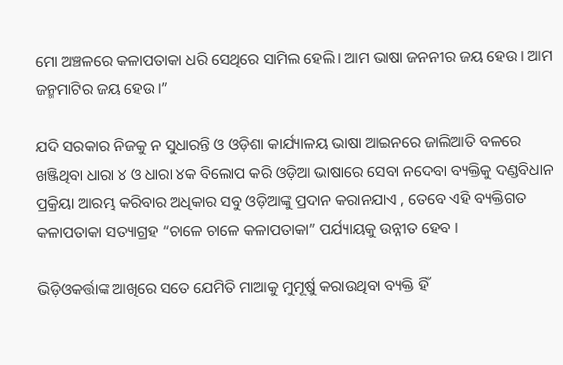ମୋ ଅଞ୍ଚଳରେ କଳାପତାକା ଧରି ସେଥିରେ ସାମିଲ ହେଲି। ଆମ ଭାଷା ଜନନୀର ଜୟ ହେଉ। ଆମ ଜନ୍ମମାଟିର ଜୟ ହେଉ।”

ଯଦି ସରକାର ନିଜକୁ ନ ସୁଧାରନ୍ତି ଓ ଓଡ଼ିଶା କାର୍ଯ୍ୟାଳୟ ଭାଷା ଆଇନରେ ଜାଲିଆତି ବଳରେ ଖଞ୍ଜିଥିବା ଧାରା ୪ ଓ ଧାରା ୪କ ବିଲୋପ କରି ଓଡ଼ିଆ ଭାଷାରେ ସେବା ନଦେବା ବ୍ୟକ୍ତିକୁ ଦଣ୍ଡବିଧାନ ପ୍ରକ୍ରିୟା ଆରମ୍ଭ କରିବାର ଅଧିକାର ସବୁ ଓଡ଼ିଆଙ୍କୁ ପ୍ରଦାନ କରାନଯାଏ , ତେବେ ଏହି ବ୍ୟକ୍ତିଗତ କଳାପତାକା ସତ୍ୟାଗ୍ରହ “ଚାଳେ ଚାଳେ କଳାପତାକା” ପର୍ଯ୍ୟାୟକୁ ଉନ୍ନୀତ ହେବ ।

ଭିଡ଼ିଓକର୍ତ୍ତାଙ୍କ ଆଖିରେ ସତେ ଯେମିତି ମାଆକୁ ମୁମୂର୍ଷୁ କରାଉଥିବା ବ୍ୟକ୍ତି ହିଁ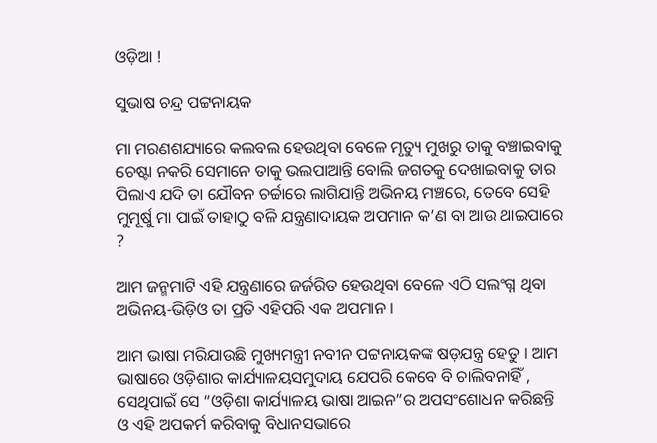ଓଡ଼ିଆ !

ସୁଭାଷ ଚନ୍ଦ୍ର ପଟ୍ଟନାୟକ

ମା ମରଣଶଯ୍ୟାରେ କଲବଲ ହେଉଥିବା ବେଳେ ମୃତ୍ୟୁ ମୁଖରୁ ତାକୁ ବଞ୍ଚାଇବାକୁ ଚେଷ୍ଟା ନକରି ସେମାନେ ତାକୁ ଭଲପାଆନ୍ତି ବୋଲି ଜଗତକୁ ଦେଖାଇବାକୁ ତାର ପିଲାଏ ଯଦି ତା ଯୌବନ ଚର୍ଚ୍ଚାରେ ଲାଗିଯାନ୍ତି ଅଭିନୟ ମଞ୍ଚରେ, ତେବେ ସେହି ମୁମୂର୍ଷୁ ମା ପାଇଁ ତାହାଠୁ ବଳି ଯନ୍ତ୍ରଣାଦାୟକ ଅପମାନ କ’ଣ ବା ଆଉ ଥାଇପାରେ ?

ଆମ ଜନ୍ମମାଟି ଏହି ଯନ୍ତ୍ରଣାରେ ଜର୍ଜରିତ ହେଉଥିବା ବେଳେ ଏଠି ସଲଂଗ୍ନ ଥିବା ଅଭିନୟ-ଭିଡ଼ିଓ ତା ପ୍ରତି ଏହିପରି ଏକ ଅପମାନ ।

ଆମ ଭାଷା ମରିଯାଉଛି ମୁଖ୍ୟମନ୍ତ୍ରୀ ନବୀନ ପଟ୍ଟନାୟକଙ୍କ ଷଡ଼ଯନ୍ତ୍ର ହେତୁ । ଆମ ଭାଷାରେ ଓଡ଼ିଶାର କାର୍ଯ୍ୟାଳୟସମୁଦାୟ ଯେପରି କେବେ ବି ଚାଲିବନାହିଁ , ସେଥିପାଇଁ ସେ “ଓଡ଼ିଶା କାର୍ଯ୍ୟାଳୟ ଭାଷା ଆଇନ”ର ଅପସଂଶୋଧନ କରିଛନ୍ତି ଓ ଏହି ଅପକର୍ମ କରିବାକୁ ବିଧାନସଭାରେ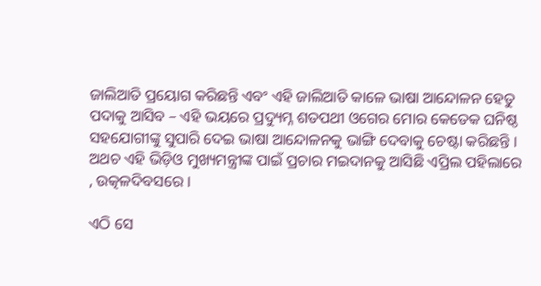ଜାଲିଆତି ପ୍ରୟୋଗ କରିଛନ୍ତି ଏବଂ ଏହି ଜାଲିଆତି କାଳେ ଭାଷା ଆନ୍ଦୋଳନ ହେତୁ ପଦାକୁ ଆସିବ – ଏହି ଭୟରେ ପ୍ରଦ୍ୟୁମ୍ନ ଶତପଥୀ ଓଗେର ମୋର କେତେକ ଘନିଷ୍ଠ ସହଯୋଗୀଙ୍କୁ ସୁପାରି ଦେଇ ଭାଷା ଆନ୍ଦୋଳନକୁ ଭାଙ୍ଗି ଦେବାକୁ ଚେଷ୍ଟା କରିଛନ୍ତି । ଅଥଚ ଏହି ଭିଡ଼ିଓ ମୁଖ୍ୟମନ୍ତ୍ରୀଙ୍କ ପାଇଁ ପ୍ରଚାର ମଇଦାନକୁ ଆସିଛି ଏପ୍ରିଲ ପହିଲାରେ , ଉତ୍କଳଦିବସରେ ।

ଏଠି ସେ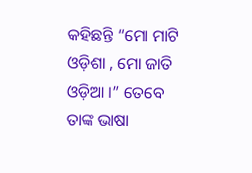କହିଛନ୍ତି “ମୋ ମାଟି ଓଡ଼ିଶା , ମୋ ଜାତି ଓଡ଼ିଆ ।” ତେବେ ତାଙ୍କ ଭାଷା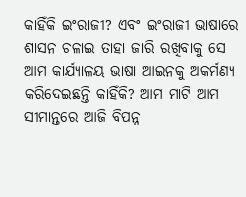କାହିଁକି ଇଂରାଜୀ? ଏବଂ ଇଂରାଜୀ ଭାଷାରେ ଶାସନ ଚଳାଇ ତାହା ଜାରି ରଖିବାକୁ ସେ ଆମ କାର୍ଯ୍ୟାଳୟ ଭାଷା ଆଇନକୁ ଅକର୍ମଣ୍ୟ କରିଦେଇଛନ୍ତି କାହିଁକି? ଆମ ମାଟି ଆମ ସୀମାନ୍ତରେ ଆଜି ବିପନ୍ନ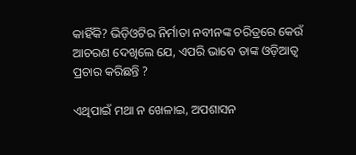କାହିଁକି? ଭିଡ଼ିଓଟିର ନିର୍ମାତା ନବୀନଙ୍କ ଚରିତ୍ରରେ କେଉଁ ଆଚରଣ ଦେଖିଲେ ଯେ, ଏପରି ଭାବେ ତାଙ୍କ ଓଡ଼ିଆତ୍ଵ ପ୍ରଚାର କରିଛନ୍ତି ?

ଏଥିପାଇଁ ମଥା ନ ଖେଳାଇ, ଅପଶାସନ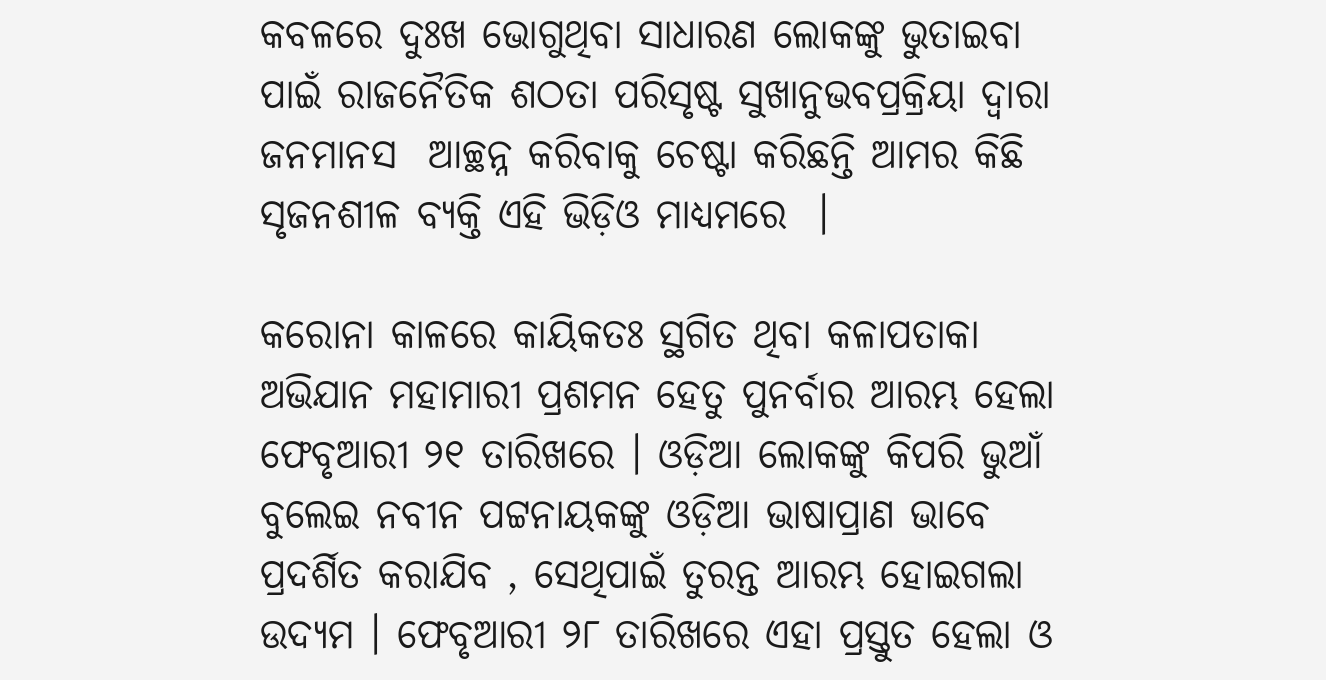କବଳରେ ଦୁଃଖ ଭୋଗୁଥିବା ସାଧାରଣ ଲୋକଙ୍କୁ ଭୁତାଇବା ପାଇଁ ରାଜନୈତିକ ଶଠତା ପରିସୃଷ୍ଟ ସୁଖାନୁଭବପ୍ରକ୍ରିୟା ଦ୍ଵାରା ଜନମାନସ  ଆଚ୍ଛନ୍ନ କରିବାକୁ ଚେଷ୍ଟା କରିଛନ୍ତି ଆମର କିଛି ସୃଜନଶୀଳ ବ୍ୟକ୍ତି ଏହି ଭିଡ଼ିଓ ମାଧ୍ୟମରେ  ।

କରୋନା କାଳରେ କାୟିକତଃ ସ୍ଥଗିତ ଥିବା କଳାପତାକା ଅଭିଯାନ ମହାମାରୀ ପ୍ରଶମନ ହେତୁ ପୁନର୍ବାର ଆରମ୍ଭ ହେଲା ଫେବୃଆରୀ ୨୧ ତାରିଖରେ । ଓଡ଼ିଆ ଲୋକଙ୍କୁ କିପରି ଭୁଆଁ ବୁଲେଇ ନବୀନ ପଟ୍ଟନାୟକଙ୍କୁ ଓଡ଼ିଆ ଭାଷାପ୍ରାଣ ଭାବେ ପ୍ରଦର୍ଶିତ କରାଯିବ , ସେଥିପାଇଁ ତୁରନ୍ତ ଆରମ୍ଭ ହୋଇଗଲା ଉଦ୍ୟମ । ଫେବୃଆରୀ ୨୮ ତାରିଖରେ ଏହା ପ୍ରସ୍ତୁତ ହେଲା ଓ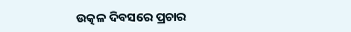ଉତ୍କଳ ଦିବସରେ ପ୍ରଚାର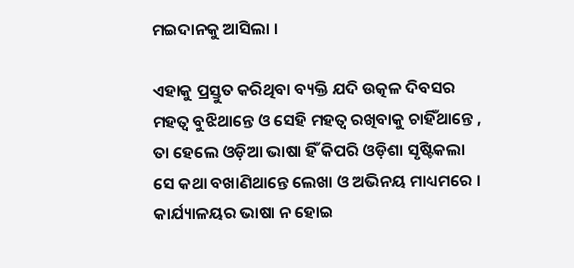ମଇଦାନକୁ ଆସିଲା ।

ଏହାକୁ ପ୍ରସ୍ତୁତ କରିଥିବା ବ୍ୟକ୍ତି ଯଦି ଉତ୍କଳ ଦିବସର ମହତ୍ଵ ବୁଝିଥାନ୍ତେ ଓ ସେହି ମହତ୍ଵ ରଖିବାକୁ ଚାହିଁଥାନ୍ତେ , ତା ହେଲେ ଓଡ଼ିଆ ଭାଷା ହିଁ କିପରି ଓଡ଼ିଶା ସୃଷ୍ଟିକଲା ସେ କଥା ବଖାଣିଥାନ୍ତେ ଲେଖା ଓ ଅଭିନୟ ମାଧ୍ୟମରେ । କାର୍ଯ୍ୟାଳୟର ଭାଷା ନ ହୋଇ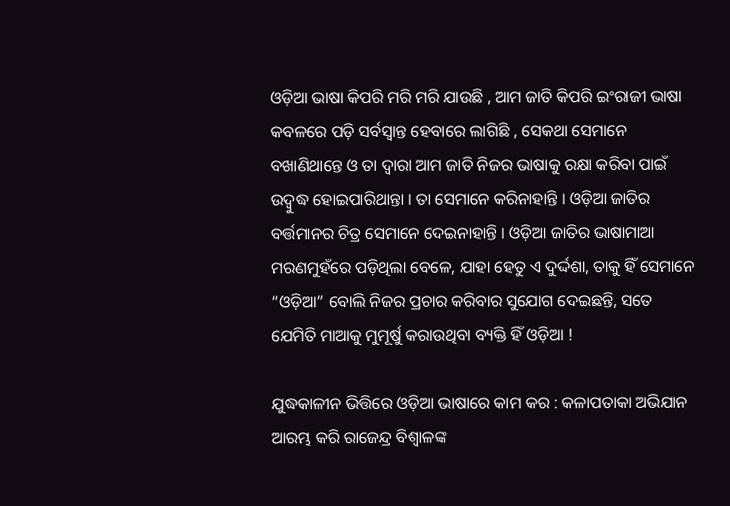ଓଡ଼ିଆ ଭାଷା କିପରି ମରି ମରି ଯାଉଛି , ଆମ ଜାତି କିପରି ଇଂରାଜୀ ଭାଷା କବଳରେ ପଡ଼ି ସର୍ବସ୍ଵାନ୍ତ ହେବାରେ ଲାଗିଛି , ସେକଥା ସେମାନେ ବଖାଣିଥାନ୍ତେ ଓ ତା ଦ୍ଵାରା ଆମ ଜାତି ନିଜର ଭାଷାକୁ ରକ୍ଷା କରିବା ପାଇଁ ଉଦ୍ବୁଦ୍ଧ ହୋଇପାରିଥାନ୍ତା । ତା ସେମାନେ କରିନାହାନ୍ତି । ଓଡ଼ିଆ ଜାତିର ବର୍ତ୍ତମାନର ଚିତ୍ର ସେମାନେ ଦେଇନାହାନ୍ତି । ଓଡ଼ିଆ ଜାତିର ଭାଷାମାଆ  ମରଣମୁହଁରେ ପଡ଼ିଥିଲା ବେଳେ, ଯାହା ହେତୁ ଏ ଦୁର୍ଦ୍ଦଶା, ତାକୁ ହିଁ ସେମାନେ “ଓଡ଼ିଆ” ବୋଲି ନିଜର ପ୍ରଚାର କରିବାର ସୁଯୋଗ ଦେଇଛନ୍ତି, ସତେ ଯେମିତି ମାଆକୁ ମୁମୂର୍ଷୁ କରାଉଥିବା ବ୍ୟକ୍ତି ହିଁ ଓଡ଼ିଆ !

ଯୁଦ୍ଧକାଳୀନ ଭିତ୍ତିରେ ଓଡ଼ିଆ ଭାଷାରେ କାମ କର : କଳାପତାକା ଅଭିଯାନ ଆରମ୍ଭ କରି ରାଜେନ୍ଦ୍ର ବିଶ୍ବାଳଙ୍କ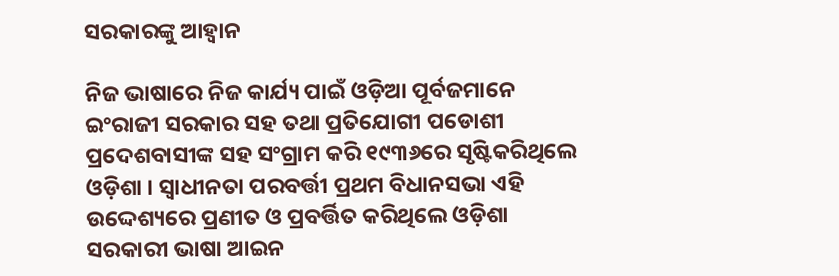ସରକାରଙ୍କୁ ଆହ୍ଵାନ

ନିଜ ଭାଷାରେ ନିଜ କାର୍ଯ୍ୟ ପାଇଁ ଓଡ଼ିଆ ପୂର୍ବଜମାନେ ଇଂରାଜୀ ସରକାର ସହ ତଥା ପ୍ରତିଯୋଗୀ ପଡୋଶୀ ପ୍ରଦେଶବାସୀଙ୍କ ସହ ସଂଗ୍ରାମ କରି ୧୯୩୬ରେ ସୃଷ୍ଟିକରିଥିଲେ ଓଡ଼ିଶା । ସ୍ଵାଧୀନତା ପରବର୍ତ୍ତୀ ପ୍ରଥମ ବିଧାନସଭା ଏହି ଉଦ୍ଦେଶ୍ୟରେ ପ୍ରଣୀତ ଓ ପ୍ରବର୍ତ୍ତିତ କରିଥିଲେ ଓଡ଼ିଶା ସରକାରୀ ଭାଷା ଆଇନ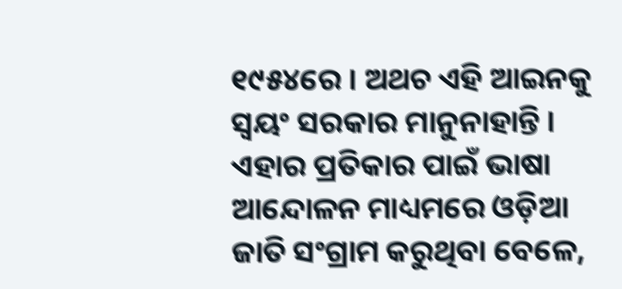୧୯୫୪ରେ । ଅଥଚ ଏହି ଆଇନକୁ ସ୍ଵୟଂ ସରକାର ମାନୁନାହାନ୍ତି । ଏହାର ପ୍ରତିକାର ପାଇଁ ଭାଷା ଆନ୍ଦୋଳନ ମାଧ୍ୟମରେ ଓଡ଼ିଆ ଜାତି ସଂଗ୍ରାମ କରୁଥିବା ବେଳେ,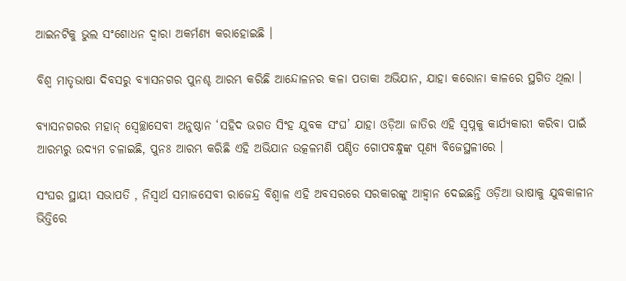ଆଇନଟିକୁ ଭୁଲ ସଂଶୋଧନ ଦ୍ଵାରା ଅକର୍ମଣ୍ୟ କରାହୋଇଛି ।

ବିଶ୍ଵ ମାତୃଭାଷା ଦିବସରୁ ବ୍ୟାସନଗର ପୁନଶ୍ଚ ଆରମ୍ଭ କରିଛି ଆନ୍ଦୋଳନର କଳା ପତାକା ଅଭିଯାନ, ଯାହା କରୋନା କାଳରେ ସ୍ଥଗିତ ଥିଲା ।

ବ୍ୟାସନଗରର ମହାନ୍ ସ୍ଵେଚ୍ଛାସେବୀ ଅନୁଷ୍ଠାନ ‘ସହିଦ ଭଗତ ସିଂହ ଯୁବକ ସଂଘ’ ଯାହା ଓଡ଼ିଆ ଜାତିର ଏହି ସ୍ଵପ୍ନକୁ କାର୍ଯ୍ୟକାରୀ କରିବା ପାଇଁ ଆରମ୍ଭରୁ ଉଦ୍ୟମ ଚଳାଇଛି, ପୁନଃ ଆରମ୍ଭ କରିଛି ଏହି ଅଭିଯାନ ଉତ୍କଳମଣି ପଣ୍ଡିତ ଗୋପବନ୍ଧୁଙ୍କ ପୂଣ୍ୟ ବିଜେସ୍ଥଳୀରେ ।

ସଂଘର ସ୍ଥାୟୀ ସଭାପତି , ନିସ୍ଵାର୍ଥ ସମାଜସେବୀ ରାଜେନ୍ଦ୍ର ବିଶ୍ଵାଳ ଏହି ଅବସରରେ ସରକାରଙ୍କୁ ଆହ୍ଵାନ ଦେଇଛନ୍ତି ଓଡ଼ିଆ ଭାଷାକୁ ଯୁଦ୍ଧକାଳୀନ ଭିତ୍ତିରେ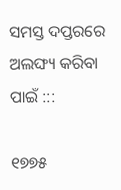ସମସ୍ତ ଦପ୍ତରରେ ଅଲଙ୍ଘ୍ୟ କରିବା ପାଇଁ :::

୧୭୭୫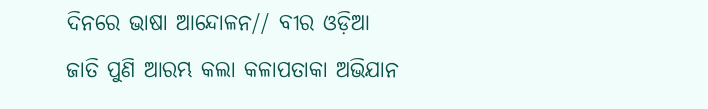ଦିନରେ ଭାଷା ଆନ୍ଦୋଳନ// ବୀର ଓଡ଼ିଆ ଜାତି ପୁଣି ଆରମ୍ଭ କଲା କଳାପତାକା ଅଭିଯାନ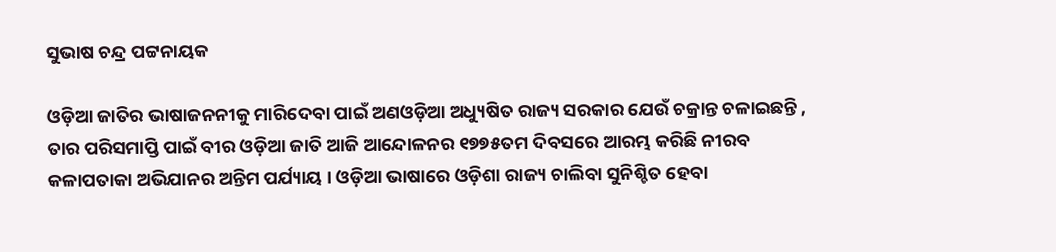ସୁଭାଷ ଚନ୍ଦ୍ର ପଟ୍ଟନାୟକ

ଓଡ଼ିଆ ଜାତିର ଭାଷାଜନନୀକୁ ମାରିଦେବା ପାଇଁ ଅଣଓଡ଼ିଆ ଅଧ୍ୟୁଷିତ ରାଜ୍ୟ ସରକାର ଯେଉଁ ଚକ୍ରାନ୍ତ ଚଳାଇଛନ୍ତି , ତାର ପରିସମାପ୍ତି ପାଇଁ ବୀର ଓଡ଼ିଆ ଜାତି ଆଜି ଆନ୍ଦୋଳନର ୧୭୭୫ତମ ଦିବସରେ ଆରମ୍ଭ କରିଛି ନୀରବ କଳାପତାକା ଅଭିଯାନର ଅନ୍ତିମ ପର୍ଯ୍ୟାୟ । ଓଡ଼ିଆ ଭାଷାରେ ଓଡ଼ିଶା ରାଜ୍ୟ ଚାଲିବା ସୁନିଶ୍ଚିତ ହେବା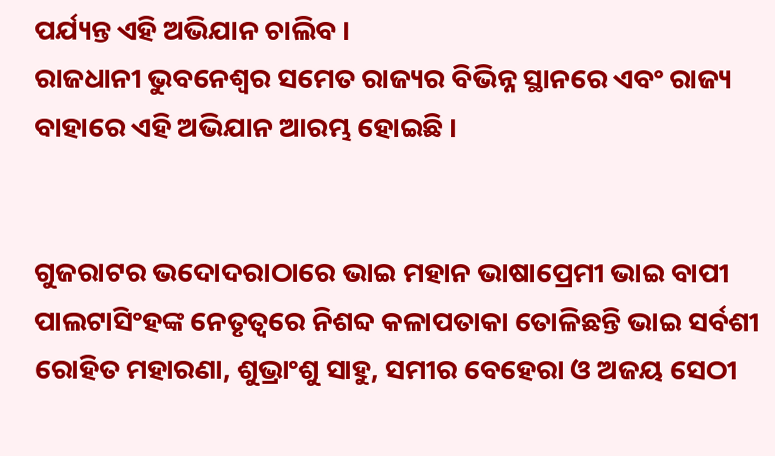ପର୍ଯ୍ୟନ୍ତ ଏହି ଅଭିଯାନ ଚାଲିବ ।
ରାଜଧାନୀ ଭୁବନେଶ୍ବର ସମେତ ରାଜ୍ୟର ବିଭିନ୍ନ ସ୍ଥାନରେ ଏବଂ ରାଜ୍ୟ ବାହାରେ ଏହି ଅଭିଯାନ ଆରମ୍ଭ ହୋଇଛି ।


ଗୁଜରାଟର ଭଦୋଦରାଠାରେ ଭାଇ ମହାନ ଭାଷାପ୍ରେମୀ ଭାଇ ବାପୀ ପାଲଟାସିଂହଙ୍କ ନେତୃତ୍ବରେ ନିଶବ୍ଦ କଳାପତାକା ତୋଳିଛନ୍ତି ଭାଇ ସର୍ବଶୀ ରୋହିତ ମହାରଣା, ଶୁଭ୍ରାଂଶୁ ସାହୁ, ସମୀର ବେହେରା ଓ ଅଜୟ ସେଠୀ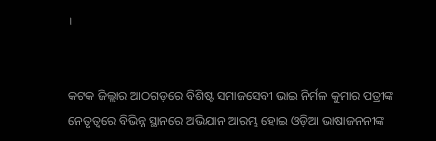।


କଟକ ଜିଲ୍ଲାର ଆଠଗଡ଼ରେ ବିଶିଷ୍ଟ ସମାଜସେବୀ ଭାଇ ନିର୍ମଳ କୁମାର ପତ୍ରୀଙ୍କ ନେତୃତ୍ବରେ ବିଭିନ୍ନ ସ୍ଥାନରେ ଅଭିଯାନ ଆରମ୍ଭ ହୋଇ ଓଡ଼ିଆ ଭାଷାଜନନୀଙ୍କ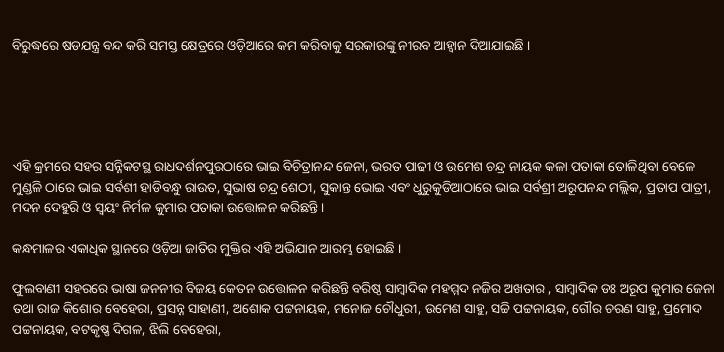ବିରୁଦ୍ଧରେ ଷଡଯନ୍ତ୍ର ବନ୍ଦ କରି ସମସ୍ତ କ୍ଷେତ୍ରରେ ଓଡ଼ିଆରେ କମ କରିବାକୁ ସରକାରଙ୍କୁ ନୀରବ ଆହ୍ଵାନ ଦିଆଯାଇଛି ।





ଏହି କ୍ରମରେ ସହର ସନ୍ନିକଟସ୍ଥ ରାଧଦର୍ଶନପୁରଠାରେ ଭାଇ ବିଚିତ୍ରାନନ୍ଦ ଜେନା, ଭରତ ପାଢୀ ଓ ଉମେଶ ଚନ୍ଦ୍ର ନାୟକ କଳା ପତାକା ତୋଳିଥିବା ବେଳେ ମୁଣ୍ଡଳି ଠାରେ ଭାଇ ସର୍ବଶୀ ହାଡିବନ୍ଧୁ ରାଉତ, ସୁଭାଷ ଚନ୍ଦ୍ର ଶେଠୀ, ସୁକାନ୍ତ ଭୋଇ ଏବଂ ଧୁରୁକୁଡିଆଠାରେ ଭାଇ ସର୍ବଶ୍ରୀ ଅରୂପନନ୍ଦ ମଲ୍ଲିକ, ପ୍ରତାପ ପାତ୍ରୀ, ମଦନ ଦେହୁରି ଓ ସ୍ଵୟଂ ନିର୍ମଳ କୁମାର ପତାକା ଉତ୍ତୋଳନ କରିଛନ୍ତି ।

କନ୍ଧମାଳର ଏକାଧିକ ସ୍ଥାନରେ ଓଡ଼ିଆ ଜାତିର ମୁକ୍ତିର ଏହି ଅଭିଯାନ ଆରମ୍ଭ ହୋଇଛି ।

ଫୁଲବାଣୀ ସହରରେ ଭାଷା ଜନନୀର ବିଜୟ କେତନ ଉତ୍ତୋଳନ କରିଛନ୍ତି ବରିଷ୍ଠ ସାମ୍ବାଦିକ ମହମ୍ମଦ ନଜିର ଅଖତାର , ସାମ୍ବାଦିକ ଡଃ ଅରୂପ କୁମାର ଜେନା ତଥା ରାଜ କିଶୋର ବେହେରା, ପ୍ରସନ୍ନ ସାହାଣୀ, ଅଶୋକ ପଟ୍ଟନାୟକ, ମନୋଜ ଚୌଧୁରୀ, ଉମେଶ ସାହୁ, ସଚ୍ଚି ପଟ୍ଟନାୟକ, ଗୌର ଚରଣ ସାହୁ, ପ୍ରମୋଦ ପଟ୍ଟନାୟକ, ବଟକୃଷ୍ଣ ଦିଗଳ, ଝିଲି ବେହେରା,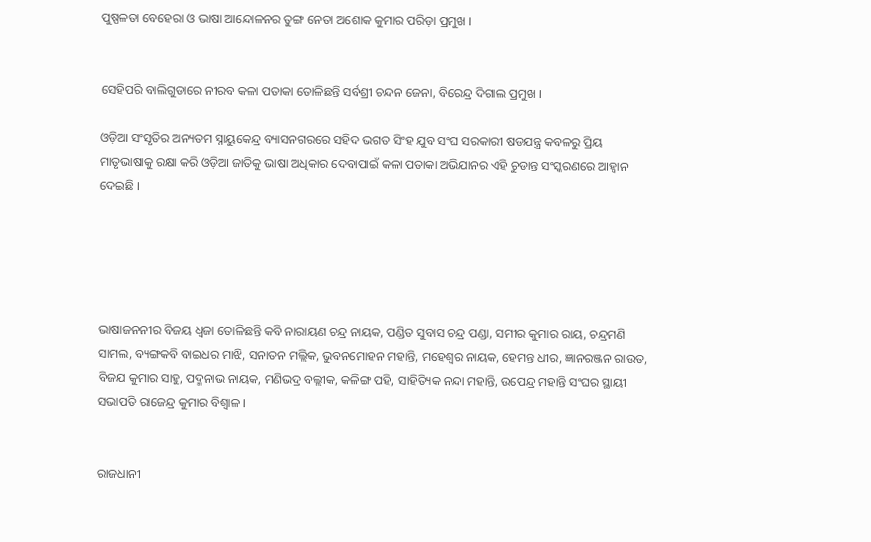ପୁଷ୍ପଳତା ବେହେରା ଓ ଭାଷା ଆନ୍ଦୋଳନର ତୁଙ୍ଗ ନେତା ଅଶୋକ କୁମାର ପରିଡ଼ା ପ୍ରମୁଖ ।


ସେହିପରି ବାଲିଗୁଡାରେ ନୀରବ କଳା ପତାକା ତୋଳିଛନ୍ତି ସର୍ବଶ୍ରୀ ଚନ୍ଦନ ଜେନା, ବିରେନ୍ଦ୍ର ଦିଗାଲ ପ୍ରମୁଖ ।

ଓଡ଼ିଆ ସଂସୃତିର ଅନ୍ୟତମ ସ୍ନାୟୁକେନ୍ଦ୍ର ବ୍ୟାସନଗରରେ ସହିଦ ଭଗତ ସିଂହ ଯୁବ ସଂଘ ସରକାରୀ ଷଡଯନ୍ତ୍ର କବଳରୁ ପ୍ରିୟ ମାତୃଭାଷାକୁ ରକ୍ଷା କରି ଓଡ଼ିଆ ଜାତିକୁ ଭାଷା ଅଧିକାର ଦେବାପାଇଁ କଳା ପତାକା ଅଭିଯାନର ଏହି ଚୁଡାନ୍ତ ସଂସ୍କରଣରେ ଆହ୍ଵାନ ଦେଇଛି ।





ଭାଷାଜନନୀର ବିଜୟ ଧ୍ଵଜା ତୋଳିଛନ୍ତି କବି ନାରାୟଣ ଚନ୍ଦ୍ର ନାୟକ, ପଣ୍ଡିତ ସୁବାସ ଚନ୍ଦ୍ର ପଣ୍ଡା, ସମୀର କୁମାର ରାୟ, ଚନ୍ଦ୍ରମଣି ସାମଲ, ବ୍ୟଙ୍ଗକବି ବାଇଧର ମାଝି, ସନାତନ ମଲ୍ଲିକ, ଭୁବନମୋହନ ମହାନ୍ତି, ମହେଶ୍ଵର ନାୟକ, ହେମନ୍ତ ଧୀର, ଜ୍ଞାନରଞ୍ଜନ ରାଉତ, ବିଜଯ କୁମାର ସାହୁ, ପଦ୍ମନାଭ ନାୟକ, ମଣିଭଦ୍ର ବଲ୍ଲୀକ, କଳିଙ୍ଗ ପହି, ସାହିତ୍ୟିକ ନନ୍ଦା ମହାନ୍ତି, ଉପେନ୍ଦ୍ର ମହାନ୍ତି ସଂଘର ସ୍ଥାୟୀ ସଭାପତି ରାଜେନ୍ଦ୍ର କୁମାର ବିଶ୍ଵାଳ ।


ରାଜଧାନୀ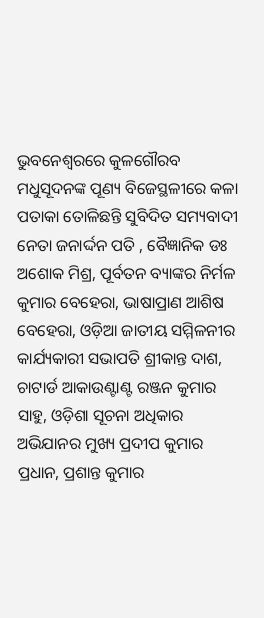ଭୁବନେଶ୍ଵରରେ କୁଳଗୌରବ ମଧୁସୂଦନଙ୍କ ପୂଣ୍ୟ ବିଜେସ୍ଥଳୀରେ କଳା ପତାକା ତୋଳିଛନ୍ତି ସୁବିଦିତ ସମ୍ୟବାଦୀ ନେତା ଜନାର୍ଦ୍ଦନ ପତି , ବୈଜ୍ଞାନିକ ଡଃ ଅଶୋକ ମିଶ୍ର, ପୂର୍ବତନ ବ୍ୟାଙ୍କର ନିର୍ମଳ କୁମାର ବେହେରା, ଭାଷାପ୍ରାଣ ଆଶିଷ ବେହେରା, ଓଡ଼ିଆ ଜାତୀୟ ସମ୍ମିଳନୀର କାର୍ଯ୍ୟକାରୀ ସଭାପତି ଶ୍ରୀକାନ୍ତ ଦାଶ, ଚାଟାର୍ଡ ଆକାଉଣ୍ଟାଣ୍ଟ ରଞ୍ଜନ କୁମାର ସାହୁ, ଓଡ଼ିଶା ସୂଚନା ଅଧିକାର ଅଭିଯାନର ମୁଖ୍ୟ ପ୍ରଦୀପ କୁମାର ପ୍ରଧାନ, ପ୍ରଶାନ୍ତ କୁମାର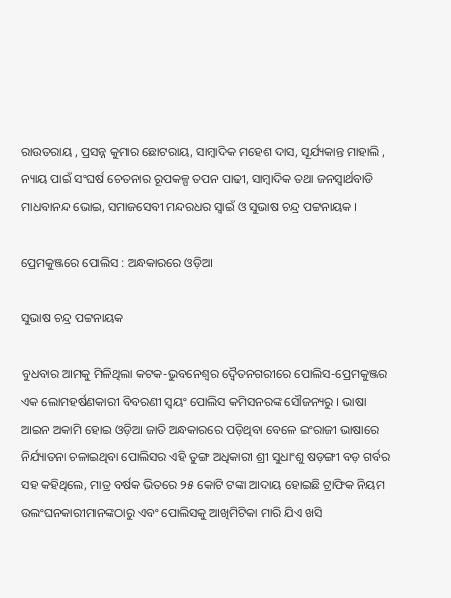ରାଉତରାୟ , ପ୍ରସନ୍ନ କୁମାର ଛୋଟରାୟ, ସାମ୍ବାଦିକ ମହେଶ ଦାସ, ସୂର୍ଯ୍ୟକାନ୍ତ ମାହାଲି , ନ୍ୟାୟ ପାଇଁ ସଂଘର୍ଷ ଚେତନାର ରୂପକଳ୍ପ ତପନ ପାଢୀ, ସାମ୍ବାଦିକ ତଥା ଜନସ୍ବାର୍ଥବାଡି ମାଧବାନନ୍ଦ ଭୋଇ, ସମାଜସେବୀ ମନ୍ଦରଧର ସ୍ଵାଇଁ ଓ ସୁଭାଷ ଚନ୍ଦ୍ର ପଟ୍ଟନାୟକ ।

ପ୍ରେମକୁଞ୍ଜରେ ପୋଲିସ : ଅନ୍ଧକାରରେ ଓଡ଼ିଆ

ସୁଭାଷ ଚନ୍ଦ୍ର ପଟ୍ଟନାୟକ

ବୁଧବାର ଆମକୁ ମିଳିଥିଲା କଟକ-ଭୁବନେଶ୍ଵର ଦ୍ଵୈତନଗରୀରେ ପୋଲିସ-ପ୍ରେମକୁଞ୍ଜର ଏକ ଲୋମହର୍ଷଣକାରୀ ବିବରଣୀ ସ୍ଵୟଂ ପୋଲିସ କମିସନରଙ୍କ ସୌଜନ୍ୟରୁ । ଭାଷା ଆଇନ ଅକାମି ହୋଇ ଓଡ଼ିଆ ଜାତି ଅନ୍ଧକାରରେ ପଡ଼ିଥିବା ବେଳେ ଇଂରାଜୀ ଭାଷାରେ ନିର୍ଯ୍ୟାତନା ଚଳାଇଥିବା ପୋଲିସର ଏହି ତୁଙ୍ଗ ଅଧିକାରୀ ଶ୍ରୀ ସୁଧାଂଶୁ ଷଡ଼ଙ୍ଗୀ ବଡ଼ ଗର୍ବର ସହ କହିଥିଲେ, ମାତ୍ର ବର୍ଷକ ଭିତରେ ୨୫ କୋଟି ଟଙ୍କା ଆଦାୟ ହୋଇଛି ଟ୍ରାଫିକ ନିୟମ ଉଲଂଘନକାରୀମାନଙ୍କଠାରୁ ଏବଂ ପୋଲିସକୁ ଆଖିମିଟିକା ମାରି ଯିଏ ଖସି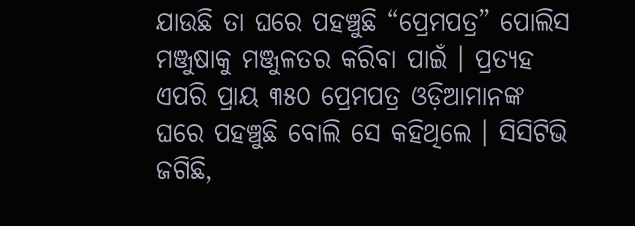ଯାଉଛି ତା ଘରେ ପହଞ୍ଚୁଛି “ପ୍ରେମପତ୍ର” ପୋଲିସ ମଞ୍ଜୁଷାକୁ ମଞ୍ଜୁଳତର କରିବା ପାଇଁ । ପ୍ରତ୍ୟହ ଏପରି ପ୍ରାୟ ୩୫୦ ପ୍ରେମପତ୍ର ଓଡ଼ିଆମାନଙ୍କ ଘରେ ପହଞ୍ଚୁଛି ବୋଲି ସେ କହିଥିଲେ । ସିସିଟିଭି ଜଗିଛି,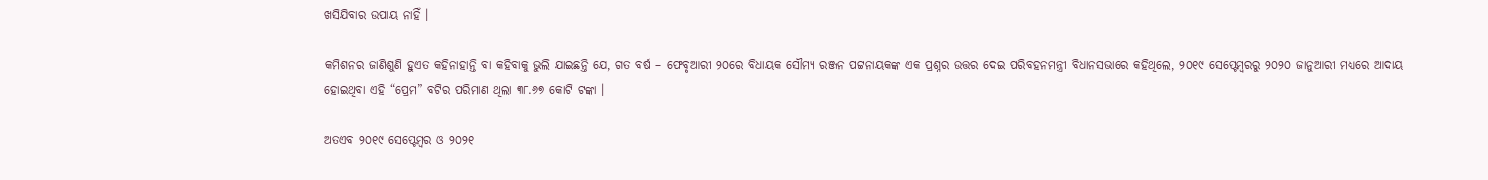ଖସିଯିବାର ଉପାୟ ନାହିଁ ।

କମିଶନର ଜାଣିଶୁଣି ହୁଏତ କହିନାହାନ୍ତି ବା କହିବାକୁ ଭୁଲି ଯାଇଛନ୍ତି ଯେ, ଗତ ବର୍ଷ – ଫେବୃଆରୀ ୨୦ରେ ବିଧାୟକ ସୌମ୍ୟ ରଞ୍ଜନ ପଟ୍ଟନାୟକଙ୍କ ଏକ ପ୍ରଶ୍ନର ଉତ୍ତର ଦେଇ ପରିବହନମନ୍ତ୍ରୀ ବିଧାନସଭାରେ କହିଥିଲେ, ୨୦୧୯ ସେପ୍ଟେମ୍ବରରୁ ୨୦୨୦ ଜାନୁଆରୀ ମଧ୍ୟରେ ଆଦାୟ ହୋଇଥିବା ଏହି “ପ୍ରେମ” ବଟିର ପରିମାଣ ଥିଲା ୩୮.୬୭ କୋଟି ଟଙ୍କା ।

ଅତଏବ ୨୦୧୯ ସେପ୍ଟେମ୍ବର ଓ ୨୦୨୧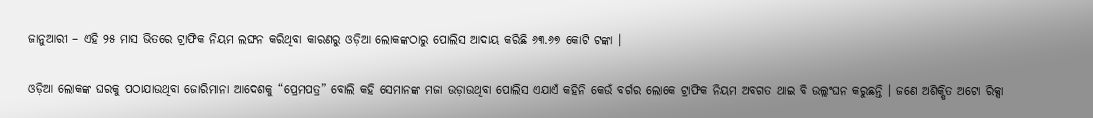ଜାନୁଆରୀ – ଏହି ୨୫ ମାସ ଭିତରେ ଟ୍ରାଫିକ ନିୟମ ଲଙ୍ଘନ କରିଥିବା କାରଣରୁ ଓଡ଼ିଆ ଲୋକଙ୍କଠାରୁ ପୋଲିସ ଆଦାୟ କରିଛି ୬୩.୬୭ କୋଟି ଟଙ୍କା ।

ଓଡ଼ିଆ ଲୋକଙ୍କ ଘରକୁ ପଠାଯାଉଥିବା ଜୋରିମାନା ଆଦେଶକୁ “ପ୍ରେମପତ୍ର” ବୋଲି କହି ସେମାନଙ୍କ ମଜା ଉଡ଼ାଉଥିବା ପୋଲିସ ଏଯାଏଁ କହିନି କେଉଁ ବର୍ଗର ଲୋକେ ଟ୍ରାଫିକ ନିୟମ ଅବଗତ ଥାଇ ବି ଉଲ୍ଲଂଘନ କରୁଛନ୍ତି । ଜଣେ ଅଶିକ୍ଷିତ ଅଟୋ ରିକ୍ସା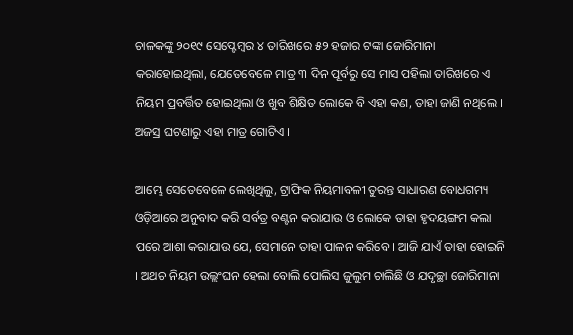ଚାଳକଙ୍କୁ ୨୦୧୯ ସେପ୍ଟେମ୍ବର ୪ ତାରିଖରେ ୫୨ ହଜାର ଟଙ୍କା ଜୋରିମାନା କରାହୋଇଥିଲା, ଯେତେବେଳେ ମାତ୍ର ୩ ଦିନ ପୂର୍ବରୁ ସେ ମାସ ପହିଲା ତାରିଖରେ ଏ ନିୟମ ପ୍ରବର୍ତ୍ତିତ ହୋଇଥିଲା ଓ ଖୁବ ଶିକ୍ଷିତ ଲୋକେ ବି ଏହା କଣ, ତାହା ଜାଣି ନଥିଲେ । ଅଜସ୍ର ଘଟଣାରୁ ଏହା ମାତ୍ର ଗୋଟିଏ ।

ଆମ୍ଭେ ସେତେବେଳେ ଲେଖିଥିଲୁ, ଟ୍ରାଫିକ ନିୟମାବଳୀ ତୁରନ୍ତ ସାଧାରଣ ବୋଧଗମ୍ୟ ଓଡ଼ିଆରେ ଅନୁବାଦ କରି ସର୍ବତ୍ର ବଣ୍ଟନ କରାଯାଉ ଓ ଲୋକେ ତାହା ହୃଦୟଙ୍ଗମ କଲା ପରେ ଆଶା କରାଯାଉ ଯେ, ସେମାନେ ତାହା ପାଳନ କରିବେ । ଆଜି ଯାଏଁ ତାହା ହୋଇନି । ଅଥଚ ନିୟମ ଉଲ୍ଲଂଘନ ହେଲା ବୋଲି ପୋଲିସ ଜୁଲୁମ ଚାଲିଛି ଓ ଯଦୃଚ୍ଛା ଜୋରିମାନା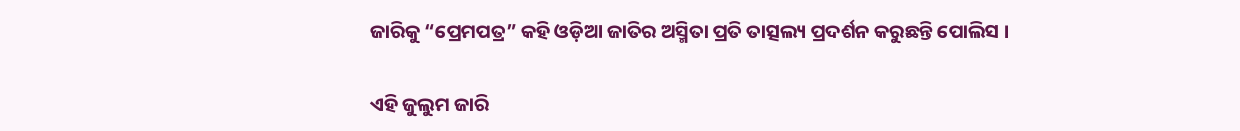ଜାରିକୁ “ପ୍ରେମପତ୍ର” କହି ଓଡ଼ିଆ ଜାତିର ଅସ୍ମିତା ପ୍ରତି ତାତ୍ସଲ୍ୟ ପ୍ରଦର୍ଶନ କରୁଛନ୍ତି ପୋଲିସ ।

ଏହି ଜୁଲୁମ ଜାରି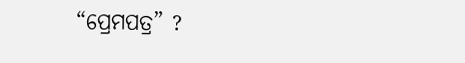“ପ୍ରେମପତ୍ର” ?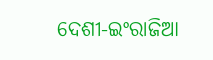ଦେଶୀ-ଇଂରାଜିଆ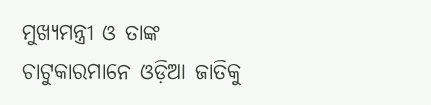ମୁଖ୍ୟମନ୍ତ୍ରୀ ଓ ତାଙ୍କ ଚାଟୁକାରମାନେ ଓଡ଼ିଆ ଜାତିକୁ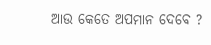ଆଉ କେତେ ଅପମାନ ଦେବେ ?